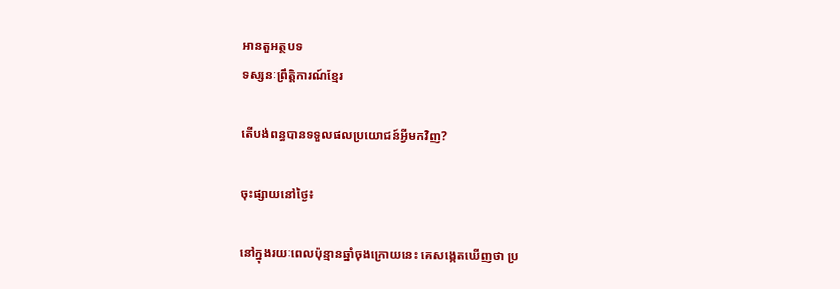អានតួអត្ថបទ
ទស្សនៈព្រឹត្តិការណ៍ខ្មែរ

តើបង់ពន្ធបានទទួលផលប្រយោជន៍អ្វីមកវិញ?

ចុះផ្សាយនៅថ្ងៃ៖

នៅក្នុងរយៈពេលប៉ុន្មានឆ្នាំចុងក្រោយនេះ គេសង្កេតឃើញថា ប្រ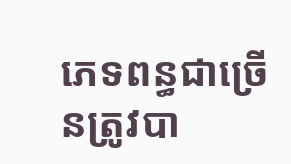ភេទពន្ធជាច្រើនត្រូវបា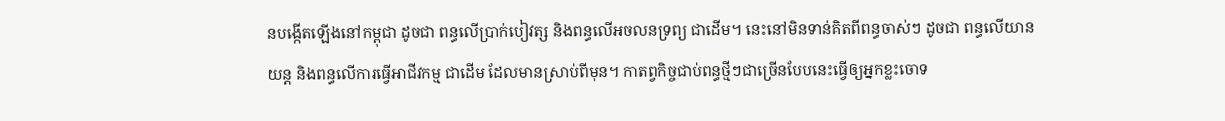នបង្កើតឡើងនៅកម្ពុជា ដូចជា ពន្ធលើប្រាក់បៀវត្ស និងពន្ធលើអចលនទ្រព្យ ជាដើម។ នេះនៅមិនទាន់គិតពីពន្ធចាស់ៗ ដូចជា ពន្ធលើយានយន្ត និងពន្ធលើការធ្វើអាជីវកម្ម ជាដើម ដែលមានស្រាប់ពីមុន។ កាតព្វកិច្ចជាប់ពន្ធថ្មីៗជាច្រើនបែបនេះធ្វើឲ្យអ្នកខ្លះចោទ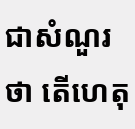ជាសំណួរថា តើហេតុ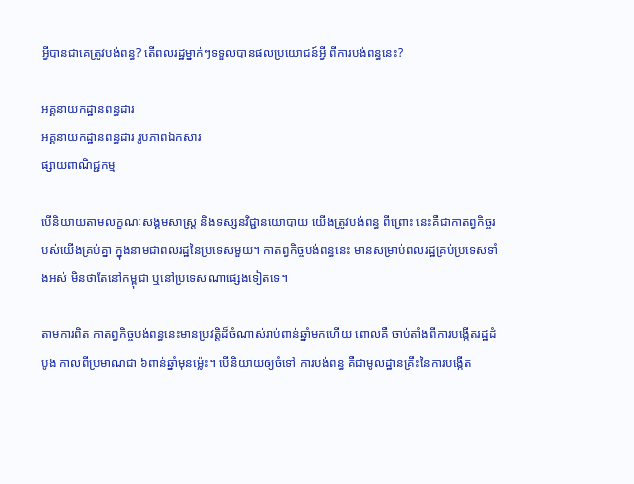អ្វីបានជាគេត្រូវបង់ពន្ធ? តើពលរដ្ឋម្នាក់ៗទទួលបានផលប្រយោជន៍អ្វី ពីការបង់ពន្ធនេះ?

អគ្គនាយកដ្ឋានពន្ធដារ
អគ្គនាយកដ្ឋានពន្ធដារ រូបភាពឯកសារ
ផ្សាយពាណិជ្ជកម្ម

បើនិយាយតាមលក្ខណៈសង្គមសាស្រ្ត និងទស្សនវិជ្ជានយោបាយ យើងត្រូវបង់ពន្ធ ពីព្រោះ នេះគឺជាកាតព្វកិច្ចរបស់យើងគ្រប់គ្នា ក្នុងនាមជាពលរដ្ឋនៃប្រទេសមួយ។ កាតព្វកិច្ចបង់ពន្ធនេះ មានសម្រាប់ពលរដ្ឋគ្រប់ប្រទេសទាំងអស់ មិនថាតែនៅកម្ពុជា ឬនៅប្រទេសណាផ្សេងទៀតទេ។

តាមការពិត កាតព្វកិច្ចបង់ពន្ធនេះមានប្រវត្តិដ៏ចំណាស់រាប់ពាន់ឆ្នាំមកហើយ ពោលគឺ ចាប់តាំងពីការបង្កើតរដ្ឋដំបូង កាលពីប្រមាណជា ៦ពាន់ឆ្នាំមុនម៉្លេះ។ បើនិយាយឲ្យចំទៅ ការបង់ពន្ធ គឺជាមូលដ្ឋានគ្រឹះនៃការបង្កើត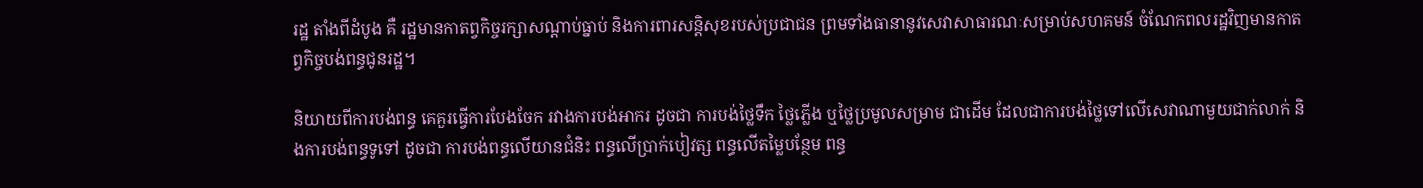រដ្ឋ តាំងពីដំបូង គឺ រដ្ឋមានកាតព្វកិច្ចរក្សាសណ្តាប់ធ្នាប់ និងការពារសន្តិសុខរបស់ប្រជាជន ព្រមទាំងធានានូវសេវាសាធារណៈសម្រាប់សហគមន៍ ចំណែកពលរដ្ឋវិញមានកាតព្វកិច្ចបង់ពន្ធជូនរដ្ឋ។

និយាយពីការបង់ពន្ធ គេគួរធ្វើការបែងចែក រវាងការបង់អាករ ដូចជា ការបង់ថ្លៃទឹក ថ្លៃភ្លើង ឬថ្លៃប្រមូលសម្រាម ជាដើម ដែលជាការបង់ថ្លៃទៅលើសេវាណាមួយជាក់លាក់ និងការបង់ពន្ធទូទៅ ដូចជា ការបង់ពន្ធលើយានជំនិះ ពន្ធលើប្រាក់បៀវត្ស ពន្ធលើតម្លៃបន្ថែម ពន្ធ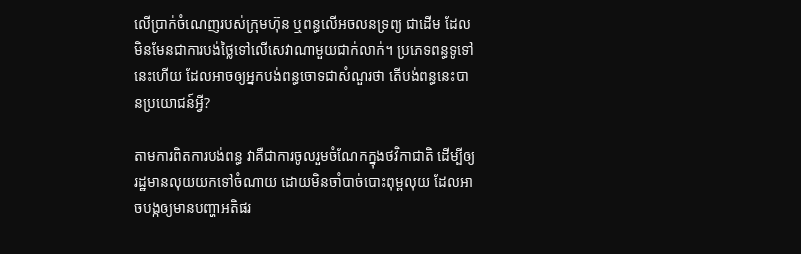លើប្រាក់ចំណេញរបស់ក្រុមហ៊ុន ឬពន្ធលើអចលនទ្រព្យ ជាដើម ដែលមិនមែនជាការបង់ថ្លៃទៅលើសេវាណាមួយជាក់លាក់។ ប្រភេទពន្ធទូទៅនេះហើយ ដែលអាចឲ្យអ្នកបង់ពន្ធចោទជាសំណួរថា តើបង់ពន្ធនេះបានប្រយោជន៍អ្វី?

តាមការពិតការបង់ពន្ធ វាគឺជាការចូលរួមចំណែកក្នុងថវិកាជាតិ ដើម្បីឲ្យរដ្ឋមានលុយយកទៅចំណាយ ដោយមិនចាំបាច់បោះពុម្ពលុយ ដែលអាចបង្កឲ្យមានបញ្ហាអតិផរ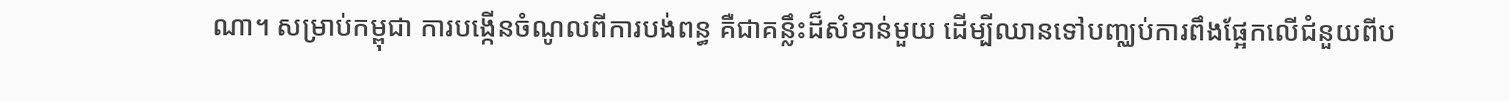ណា។ សម្រាប់កម្ពុជា ការបង្កើនចំណូលពីការបង់ពន្ធ គឺជាគន្លឹះដ៏សំខាន់មួយ ដើម្បីឈានទៅបញ្ឈប់ការពឹងផ្អែកលើជំនួយពីប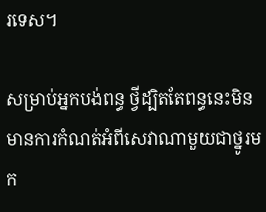រទេស។

សម្រាប់អ្នកបង់ពន្ធ ថ្វីដ្បិតតែពន្ធនេះមិនមានការកំណត់អំពីសេវាណាមួយជាថ្នូរមក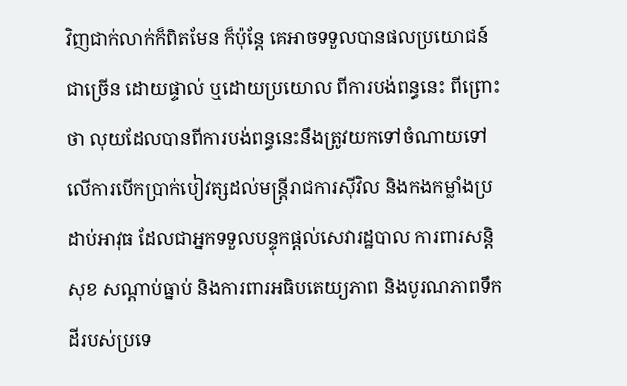វិញជាក់លាក់ក៏ពិតមែន ក៏ប៉ុន្តែ គេអាចទទួលបានផលប្រយោជន៍ជាច្រើន ដោយផ្ទាល់ ឬដោយប្រយោល ពីការបង់ពន្ធនេះ ពីព្រោះថា លុយដែលបានពីការបង់ពន្ធនេះនឹងត្រូវយកទៅចំណាយទៅលើការបើកប្រាក់បៀវត្សដល់មន្រ្តីរាជការស៊ីវិល និងកងកម្លាំងប្រដាប់អាវុធ ដែលជាអ្នកទទួលបន្ទុកផ្តល់សេវារដ្ឋបាល ការពារសន្តិសុខ សណ្តាប់ធ្នាប់ និងការពារអធិបតេយ្យភាព និងបូរណភាពទឹកដីរបស់ប្រទេ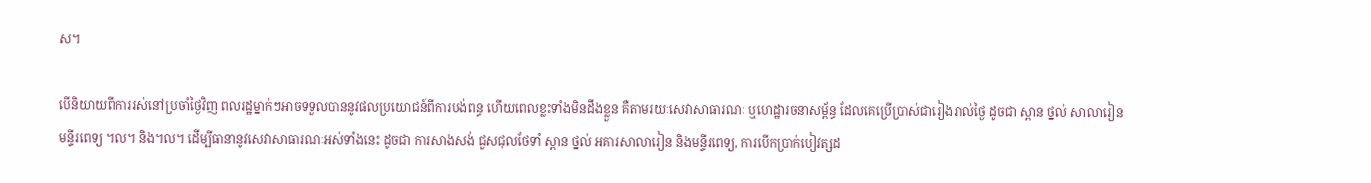ស។

បើនិយាយពីការរស់នៅប្រចាំថ្ងៃវិញ ពលរដ្ឋម្នាក់ៗអាចទទួលបាននូវផលប្រយោជន៍ពីការបង់ពន្ធ ហើយពេលខ្លះទាំងមិនដឹងខ្លួន គឺតាមរយៈសេវាសាធារណៈ ឬហេដ្ឋារចនាសម្ព័ន្ធ ដែលគេប្រើប្រាស់ជារៀងរាល់ថ្ងៃ ដូចជា ស្ពាន ថ្នល់ សាលារៀន មន្ទីរពេទ្យ ។ល។ និង។ល។ ដើម្បីធានានូវសេវាសាធារណៈអស់ទាំងនេះ ដូចជា ការសាងសង់ ជួសជុលថែទាំ ស្ពាន ថ្នល់ អគារសាលារៀន និងមន្ទីរពេទ្យ, ការបើកប្រាក់បៀវត្សដ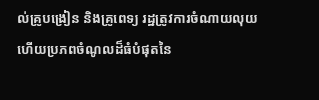ល់គ្រូបង្រៀន និងគ្រូពេទ្យ រដ្ឋត្រូវការចំណាយលុយ ហើយប្រភពចំណូលដ៏ធំបំផុតនៃ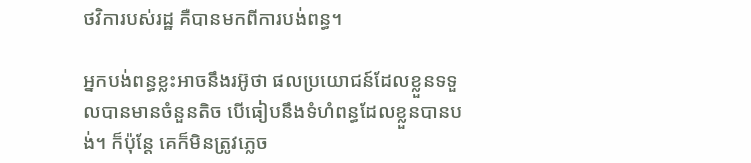ថវិការបស់រដ្ឋ គឺបានមកពីការបង់ពន្ធ។

អ្នកបង់ពន្ធខ្លះអាចនឹងរអ៊ូថា ផលប្រយោជន៍ដែលខ្លួនទទួលបានមានចំនួនតិច បើធៀបនឹងទំហំពន្ធដែលខ្លួនបានបង់។ ក៏ប៉ុន្តែ គេក៏មិនត្រូវភ្លេច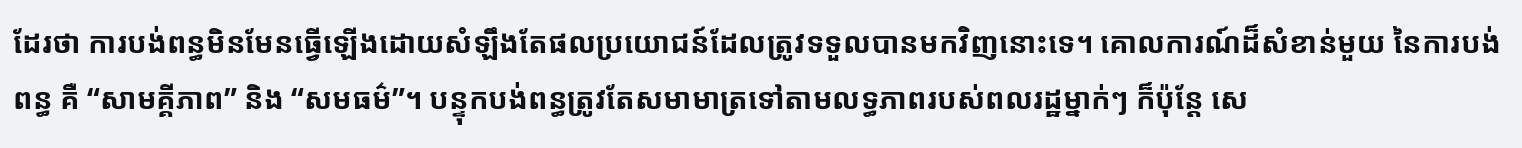ដែរថា ការបង់ពន្ធមិនមែនធ្វើឡើងដោយសំឡឹងតែផលប្រយោជន៍ដែលត្រូវទទួលបានមកវិញនោះទេ។ គោលការណ៍ដ៏សំខាន់មួយ នៃការបង់ពន្ធ គឺ “សាមគ្គីភាព” និង “សមធម៌”។ បន្ទុកបង់ពន្ធត្រូវតែសមាមាត្រទៅតាមលទ្ធភាពរបស់ពលរដ្ឋម្នាក់ៗ ក៏ប៉ុន្តែ សេ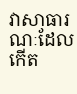វាសាធារណៈដែលកើត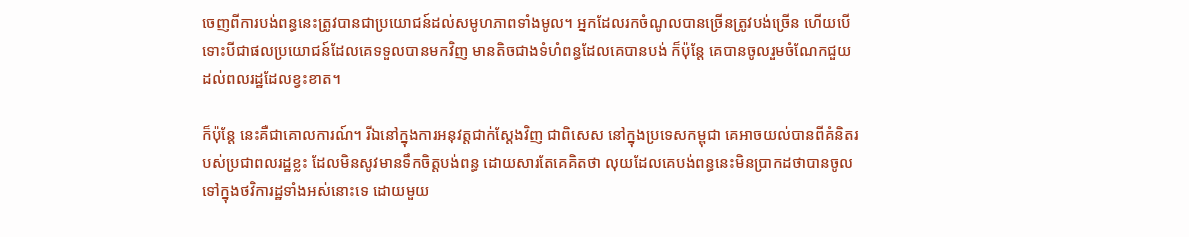ចេញពីការបង់ពន្ធនេះត្រូវបានជាប្រយោជន៍ដល់សមូហភាពទាំងមូល។ អ្នកដែលរកចំណូលបានច្រើនត្រូវបង់ច្រើន ហើយបើទោះបីជាផលប្រយោជន៍ដែលគេទទួលបានមកវិញ មានតិចជាងទំហំពន្ធដែលគេបានបង់ ក៏ប៉ុន្តែ គេបានចូលរួមចំណែកជួយដល់ពលរដ្ឋដែលខ្វះខាត។

ក៏ប៉ុន្តែ នេះគឺជាគោលការណ៍។ រីឯនៅក្នុងការអនុវត្តជាក់ស្តែងវិញ ជាពិសេស នៅក្នុងប្រទេសកម្ពុជា គេអាចយល់បានពីគំនិតរបស់ប្រជាពលរដ្ឋខ្លះ ដែលមិនសូវមានទឹកចិត្តបង់ពន្ធ ដោយសារតែគេគិតថា លុយដែលគេបង់ពន្ធនេះមិនប្រាកដថាបានចូលទៅក្នុងថវិការដ្ឋទាំងអស់នោះទេ ដោយមួយ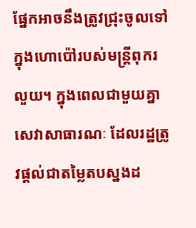ផ្នែកអាចនឹងត្រូវជ្រុះចូលទៅក្នុងហោប៉ៅរបស់មន្រ្តីពុករលួយ។ ក្នុងពេលជាមួយគ្នា សេវាសាធារណៈ ដែលរដ្ឋត្រូវផ្តល់ជាតម្លៃតបស្នងដ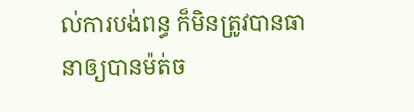ល់ការបង់ពន្ធ ក៏មិនត្រូវបានធានាឲ្យបានម៉ត់ច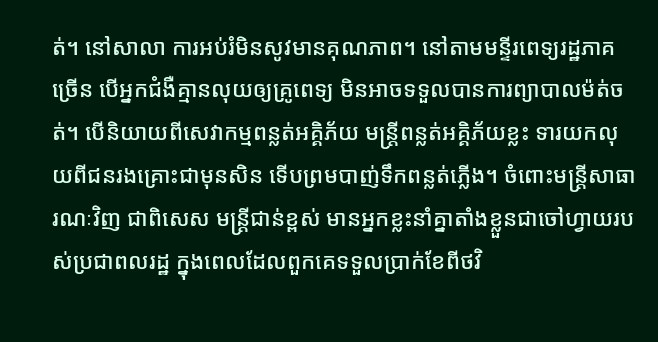ត់។ នៅសាលា ការអប់រំមិនសូវមានគុណភាព។ នៅតាមមន្ទីរពេទ្យរដ្ឋភាគច្រើន បើអ្នកជំងឺគ្មានលុយឲ្យគ្រូពេទ្យ មិនអាចទទួលបានការព្យាបាលម៉ត់ចត់។ បើនិយាយពីសេវាកម្មពន្លត់អគ្គិភ័យ មន្រ្តីពន្លត់អគ្គិភ័យខ្លះ ទារយកលុយពីជនរងគ្រោះជាមុនសិន ទើបព្រមបាញ់ទឹកពន្លត់ភ្លើង។ ចំពោះមន្រ្តីសាធារណៈវិញ ជាពិសេស មន្រ្តីជាន់ខ្ពស់ មានអ្នកខ្លះនាំគ្នាតាំងខ្លួនជាចៅហ្វាយរបស់ប្រជាពលរដ្ឋ ក្នុងពេលដែលពួកគេទទួលប្រាក់ខែពីថវិ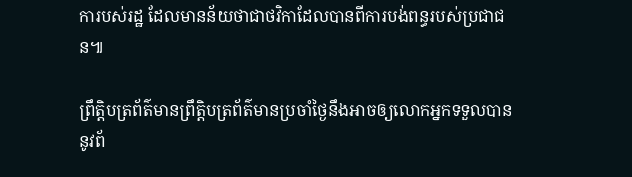ការបស់រដ្ឋ ដែលមានន័យថាជាថវិកាដែលបានពីការបង់ពន្ធរបស់ប្រជាជន៕

ព្រឹត្តិបត្រព័ត៌មានព្រឹត្តិបត្រព័ត៌មានប្រចាំថ្ងៃនឹងអាចឲ្យលោកអ្នកទទួលបាននូវព័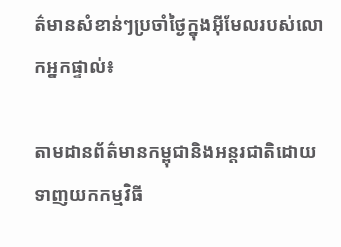ត៌មានសំខាន់ៗប្រចាំថ្ងៃក្នុងអ៊ីមែលរបស់លោកអ្នកផ្ទាល់៖

តាមដានព័ត៌មានកម្ពុជានិងអន្តរជាតិដោយទាញយកកម្មវិធី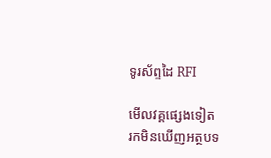ទូរស័ព្ទដៃ RFI

មើលវគ្គផ្សេងទៀត
រកមិនឃើញអត្ថបទ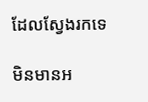ដែលស្វែងរកទេ

មិនមានអ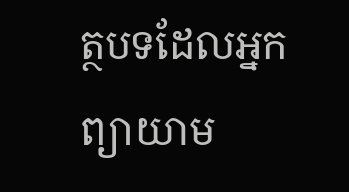ត្ថបទដែលអ្នកព្យាយាម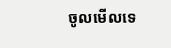ចូលមើលទេ